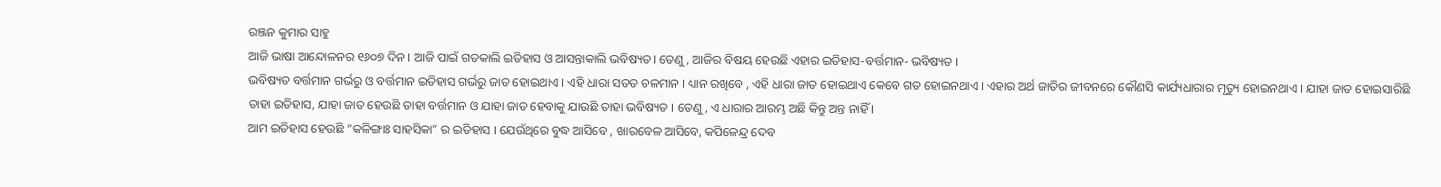ରଞ୍ଜନ କୁମାର ସାହୁ
ଆଜି ଭାଷା ଆନ୍ଦୋଳନର ୧୬୦୭ ଦିନ । ଆଜି ପାଇଁ ଗତକାଲି ଇତିହାସ ଓ ଆସନ୍ତାକାଲି ଭବିଷ୍ୟତ। ତେଣୁ , ଆଜିର ବିଷୟ ହେଉଛି ଏହାର ଇତିହାସ-ବର୍ତ୍ତମାନ- ଭବିଷ୍ୟତ ।
ଭବିଷ୍ୟତ ବର୍ତ୍ତମାନ ଗର୍ଭରୁ ଓ ବର୍ତ୍ତମାନ ଇତିହାସ ଗର୍ଭରୁ ଜାତ ହୋଇଥାଏ । ଏହି ଧାରା ସତତ ଚଳମାନ । ଧ୍ୟାନ ରଖିବେ , ଏହି ଧାରା ଜାତ ହୋଇଥାଏ କେବେ ଗତ ହୋଇନଥାଏ । ଏହାର ଅର୍ଥ ଜାତିର ଜୀବନରେ କୌଣସି କାର୍ଯ୍ୟଧାରାର ମୃତ୍ୟୁ ହୋଇନଥାଏ । ଯାହା ଜାତ ହୋଇସାରିଛି ତାହା ଇତିହାସ, ଯାହା ଜାତ ହେଉଛି ତାହା ବର୍ତ୍ତମାନ ଓ ଯାହା ଜାତ ହେବାକୁ ଯାଉଛି ତାହା ଭବିଷ୍ୟତ । ତେଣୁ, ଏ ଧାରାର ଆରମ୍ଭ ଅଛି କିନ୍ତୁ ଅନ୍ତ ନାହିଁ ।
ଆମ ଇତିହାସ ହେଉଛି “କଳିଙ୍ଗାଃ ସାହସିକା” ର ଇତିହାସ । ଯେଉଁଥିରେ ବୁଦ୍ଧ ଆସିବେ , ଖାରବେଳ ଆସିବେ, କପିଳେନ୍ଦ୍ର ଦେବ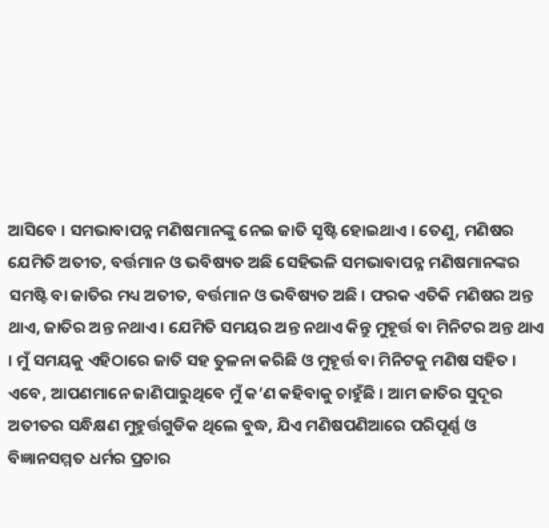ଆସିବେ । ସମଭାବାପନ୍ନ ମଣିଷମାନଙ୍କୁ ନେଇ ଜାତି ସୃଷ୍ଟି ହୋଇଥାଏ । ତେଣୁ, ମଣିଷର ଯେମିତି ଅତୀତ, ବର୍ତ୍ତମାନ ଓ ଭବିଷ୍ୟତ ଅଛି ସେହିଭଳି ସମଭାବାପନ୍ନ ମଣିଷମାନଙ୍କର ସମଷ୍ଟି ବା ଜାତିର ମଧ୍ୟ ଅତୀତ, ବର୍ତ୍ତମାନ ଓ ଭବିଷ୍ୟତ ଅଛି । ଫରକ ଏତିକି ମଣିଷର ଅନ୍ତ ଥାଏ, ଜାତିର ଅନ୍ତ ନଥାଏ । ଯେମିତି ସମୟର ଅନ୍ତ ନଥାଏ କିନ୍ତୁ ମୁହୂର୍ତ୍ତ ବା ମିନିଟର ଅନ୍ତ ଥାଏ । ମୁଁ ସମୟକୁ ଏହିଠାରେ ଜାତି ସହ ତୁଳନା କରିଛି ଓ ମୁହୂର୍ତ୍ତ ବା ମିନିଟକୁ ମଣିଷ ସହିତ ।
ଏବେ, ଆପଣମାନେ ଜାଣିପାରୁଥିବେ ମୁଁ କ’ଣ କହିବାକୁ ଚାହୁଁଛି । ଆମ ଜାତିର ସୁଦୂର ଅତୀତର ସନ୍ଧିକ୍ଷଣ ମୁହୁର୍ତ୍ତଗୁଡିକ ଥିଲେ ବୁଦ୍ଧ, ଯିଏ ମଣିଷପଣିଆରେ ପରିପୂର୍ଣ୍ଣ ଓ ବିଜ୍ଞାନସମ୍ମତ ଧର୍ମର ପ୍ରଚାର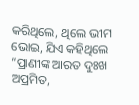କରିଥିଲେ, ଥିଲେ ଭୀମ ଭୋଇ, ଯିଏ କହିଥିଲେ “ପ୍ରାଣୀଙ୍କ ଆରତ ଦୁଃଖ ଅପ୍ରମିତ,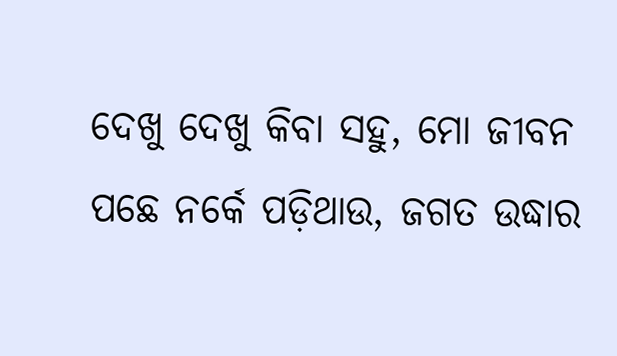ଦେଖୁ ଦେଖୁ କିବା ସହୁ, ମୋ ଜୀବନ ପଛେ ନର୍କେ ପଡ଼ିଥାଉ, ଜଗତ ଉଦ୍ଧାର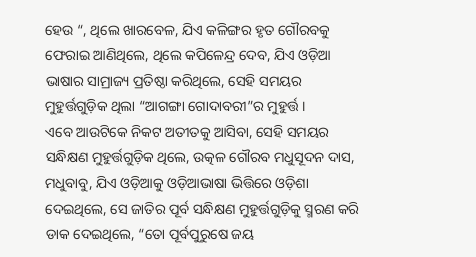ହେଉ “, ଥିଲେ ଖାରବେଳ, ଯିଏ କଳିଙ୍ଗର ହୃତ ଗୌରବକୁ ଫେରାଇ ଆଣିଥିଲେ, ଥିଲେ କପିଳେନ୍ଦ୍ର ଦେବ, ଯିଏ ଓଡ଼ିଆ ଭାଷାର ସାମ୍ରାଜ୍ୟ ପ୍ରତିଷ୍ଠା କରିଥିଲେ, ସେହି ସମୟର ମୁହୁର୍ତ୍ତଗୁଡ଼ିକ ଥିଲା “ଆଗଙ୍ଗା ଗୋଦାବରୀ”ର ମୁହୁର୍ତ୍ତ ।
ଏବେ ଆଉଟିକେ ନିକଟ ଅତୀତକୁ ଆସିବା, ସେହି ସମୟର ସନ୍ଧିକ୍ଷଣ ମୁହୁର୍ତ୍ତଗୁଡ଼ିକ ଥିଲେ, ଉତ୍କଳ ଗୌରବ ମଧୁସୂଦନ ଦାସ, ମଧୁବାବୁ, ଯିଏ ଓଡ଼ିଆକୁ ଓଡ଼ିଆଭାଷା ଭିତ୍ତିରେ ଓଡ଼ିଶା ଦେଇଥିଲେ, ସେ ଜାତିର ପୂର୍ବ ସନ୍ଧିକ୍ଷଣ ମୁହୁର୍ତ୍ତଗୁଡ଼ିକୁ ସ୍ମରଣ କରି ଡାକ ଦେଇଥିଲେ, “ତୋ ପୂର୍ବପୁରୁଷେ ଜୟ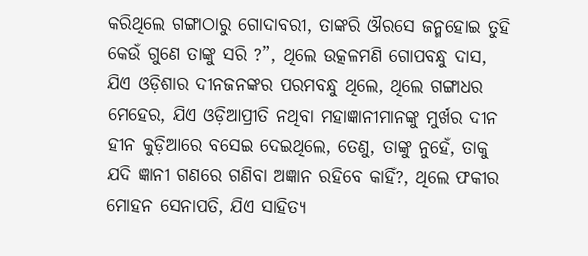କରିଥିଲେ ଗଙ୍ଗାଠାରୁ ଗୋଦାବରୀ, ତାଙ୍କରି ଔରସେ ଜନ୍ମହୋଇ ତୁହି କେଉଁ ଗୁଣେ ତାଙ୍କୁ ସରି ?”, ଥିଲେ ଉତ୍କଳମଣି ଗୋପବନ୍ଧୁ ଦାସ, ଯିଏ ଓଡ଼ିଶାର ଦୀନଜନଙ୍କର ପରମବନ୍ଧୁ ଥିଲେ, ଥିଲେ ଗଙ୍ଗାଧର ମେହେର, ଯିଏ ଓଡ଼ିଆପ୍ରୀତି ନଥିବା ମହାଜ୍ଞାନୀମାନଙ୍କୁ ମୁର୍ଖର ଦୀନ ହୀନ କୁଡ଼ିଆରେ ବସେଇ ଦେଇଥିଲେ, ତେଣୁ, ତାଙ୍କୁ ନୁହେଁ, ତାକୁ ଯଦି ଜ୍ଞାନୀ ଗଣରେ ଗଣିବା ଅଜ୍ଞାନ ରହିବେ କାହିଁ?, ଥିଲେ ଫକୀର ମୋହନ ସେନାପତି, ଯିଏ ସାହିତ୍ୟ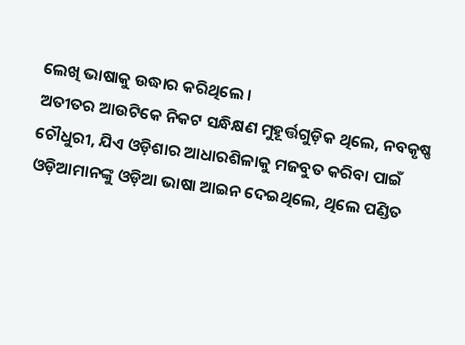ଲେଖି ଭାଷାକୁ ଉଦ୍ଧାର କରିଥିଲେ ।
ଅତୀତର ଆଉଟିକେ ନିକଟ ସନ୍ଧିକ୍ଷଣ ମୁହୂର୍ତ୍ତଗୁଡ଼ିକ ଥିଲେ, ନବକୃଷ୍ଣ ଚୌଧୁରୀ, ଯିଏ ଓଡ଼ିଶାର ଆଧାରଶିଳାକୁ ମଜବୁତ କରିବା ପାଇଁ ଓଡ଼ିଆମାନଙ୍କୁ ଓଡ଼ିଆ ଭାଷା ଆଇନ ଦେଇଥିଲେ, ଥିଲେ ପଣ୍ଡିତ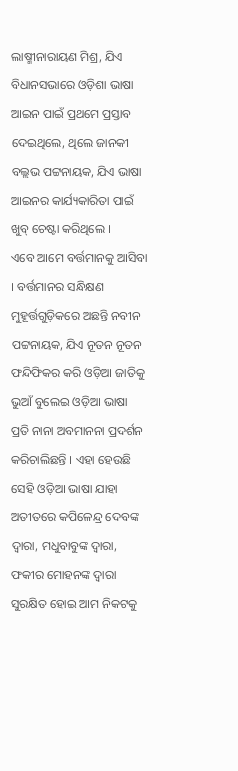ଲାଷ୍ମୀନାରାୟଣ ମିଶ୍ର, ଯିଏ ବିଧାନସଭାରେ ଓଡ଼ିଶା ଭାଷା ଆଇନ ପାଇଁ ପ୍ରଥମେ ପ୍ରସ୍ତାବ ଦେଇଥିଲେ, ଥିଲେ ଜାନକୀ ବଲ୍ଲଭ ପଟ୍ଟନାୟକ, ଯିଏ ଭାଷା ଆଇନର କାର୍ଯ୍ୟକାରିତା ପାଇଁ ଖୁବ୍ ଚେଷ୍ଟା କରିଥିଲେ ।
ଏବେ ଆମେ ବର୍ତ୍ତମାନକୁ ଆସିବା । ବର୍ତ୍ତମାନର ସନ୍ଧିକ୍ଷଣ ମୁହୂର୍ତ୍ତଗୁଡ଼ିକରେ ଅଛନ୍ତି ନବୀନ ପଟ୍ଟନାୟକ, ଯିଏ ନୂତନ ନୂତନ ଫନ୍ଦିଫିକର କରି ଓଡ଼ିଆ ଜାତିକୁ ଭୁଆଁ ବୁଲେଇ ଓଡ଼ିଆ ଭାଷା ପ୍ରତି ନାନା ଅବମାନନା ପ୍ରଦର୍ଶନ କରିଚାଲିଛନ୍ତି । ଏହା ହେଉଛି ସେହି ଓଡ଼ିଆ ଭାଷା ଯାହା ଅତୀତରେ କପିଳେନ୍ଦ୍ର ଦେବଙ୍କ ଦ୍ୱାରା, ମଧୁବାବୁଙ୍କ ଦ୍ୱାରା, ଫକୀର ମୋହନଙ୍କ ଦ୍ୱାରା ସୁରକ୍ଷିତ ହୋଇ ଆମ ନିକଟକୁ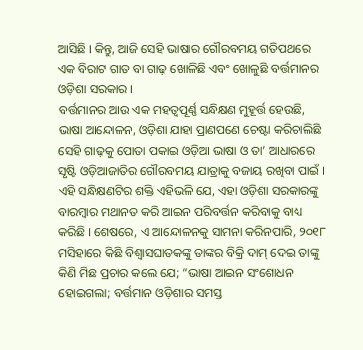ଆସିଛି । କିନ୍ତୁ, ଆଜି ସେହି ଭାଷାର ଗୌରବମୟ ଗତିପଥରେ ଏକ ବିରାଟ ଗାତ ବା ଗାଢ଼ ଖୋଳିଛି ଏବଂ ଖୋଳୁଛି ବର୍ତ୍ତମାନର ଓଡ଼ିଶା ସରକାର ।
ବର୍ତ୍ତମାନର ଆଉ ଏକ ମହତ୍ୱପୂର୍ଣ୍ଣ ସନ୍ଧିକ୍ଷଣ ମୁହୂର୍ତ୍ତ ହେଉଛି, ଭାଷା ଆନ୍ଦୋଳନ, ଓଡ଼ିଶା ଯାହା ପ୍ରାଣପଣେ ଚେଷ୍ଟା କରିଚାଲିଛି ସେହି ଗାଢ଼କୁ ପୋତା ପକାଇ ଓଡ଼ିଆ ଭାଷା ଓ ତା’ ଆଧାରରେ ସୃଷ୍ଟି ଓଡ଼ିଆଜାତିର ଗୌରବମୟ ଯାତ୍ରାକୁ ବଜାୟ ରଖିବା ପାଇଁ । ଏହି ସନ୍ଧିକ୍ଷଣଟିର ଶକ୍ତି ଏହିଭଳି ଯେ, ଏହା ଓଡ଼ିଶା ସରକାରଙ୍କୁ ବାରମ୍ବାର ମଥାନତ କରି ଆଇନ ପରିବର୍ତ୍ତନ କରିବାକୁ ବାଧ୍ୟ କରିଛି । ଶେଷରେ, ଏ ଆନ୍ଦୋଳନକୁ ସାମନା କରିନପାରି, ୨୦୧୮ ମସିହାରେ କିଛି ବିଶ୍ୱାସଘାତକଙ୍କୁ ତାଙ୍କର ବିକ୍ରି ଦାମ୍ ଦେଇ ତାଙ୍କୁ କିଣି ମିଛ ପ୍ରଚାର କଲେ ଯେ; “ଭାଷା ଆଇନ ସଂଶୋଧନ ହୋଇଗଲା; ବର୍ତ୍ତମାନ ଓଡ଼ିଶାର ସମସ୍ତ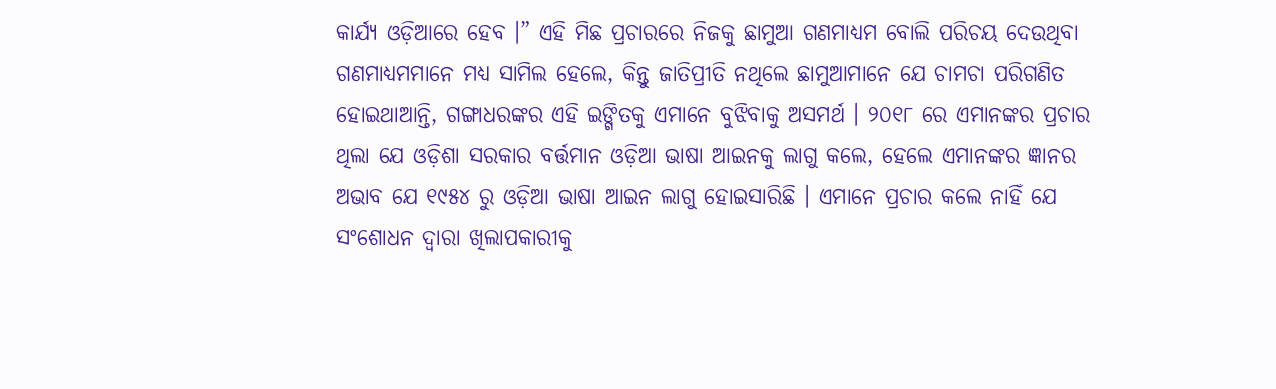କାର୍ଯ୍ୟ ଓଡ଼ିଆରେ ହେବ ।” ଏହି ମିଛ ପ୍ରଚାରରେ ନିଜକୁ ଛାମୁଆ ଗଣମାଧ୍ୟମ ବୋଲି ପରିଚୟ ଦେଉଥିବା ଗଣମାଧ୍ୟମମାନେ ମଧ୍ୟ ସାମିଲ ହେଲେ, କିନ୍ତୁ ଜାତିପ୍ରୀତି ନଥିଲେ ଛାମୁଆମାନେ ଯେ ଚାମଚା ପରିଗଣିତ ହୋଇଥାଆନ୍ତି, ଗଙ୍ଗାଧରଙ୍କର ଏହି ଇଙ୍ଗିତକୁ ଏମାନେ ବୁଝିବାକୁ ଅସମର୍ଥ । ୨୦୧୮ ରେ ଏମାନଙ୍କର ପ୍ରଚାର ଥିଲା ଯେ ଓଡ଼ିଶା ସରକାର ବର୍ତ୍ତମାନ ଓଡ଼ିଆ ଭାଷା ଆଇନକୁ ଲାଗୁ କଲେ, ହେଲେ ଏମାନଙ୍କର ଜ୍ଞାନର ଅଭାବ ଯେ ୧୯୫୪ ରୁ ଓଡ଼ିଆ ଭାଷା ଆଇନ ଲାଗୁ ହୋଇସାରିଛି । ଏମାନେ ପ୍ରଚାର କଲେ ନାହିଁ ଯେ ସଂଶୋଧନ ଦ୍ୱାରା ଖିଲାପକାରୀକୁ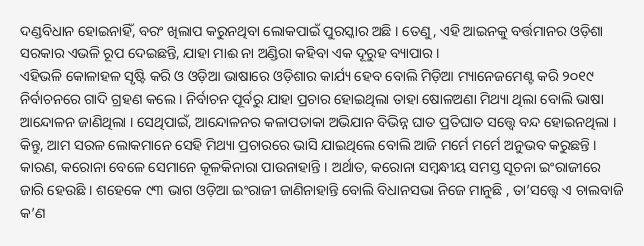ଦଣ୍ଡବିଧାନ ହୋଇନାହିଁ, ବରଂ ଖିଲାପ କରୁନଥିବା ଲୋକପାଇଁ ପୁରସ୍କାର ଅଛି । ତେଣୁ, ଏହି ଆଇନକୁ ବର୍ତ୍ତମାନର ଓଡ଼ିଶା ସରକାର ଏଭଳି ରୂପ ଦେଇଛନ୍ତି, ଯାହା ମାଈ ନା ଅଣ୍ଡିରା କହିବା ଏକ ଦୂରୁହ ବ୍ୟାପାର ।
ଏହିଭଳି କୋଳାହଳ ସୃଷ୍ଟି କରି ଓ ଓଡ଼ିଆ ଭାଷାରେ ଓଡ଼ିଶାର କାର୍ଯ୍ୟ ହେବ ବୋଲି ମିଡ଼ିଆ ମ୍ୟାନେଜମେଣ୍ଟ କରି ୨୦୧୯ ନିର୍ବାଚନରେ ଗାଦି ଗ୍ରହଣ କଲେ । ନିର୍ବାଚନ ପୂର୍ବରୁ ଯାହା ପ୍ରଚାର ହୋଇଥିଲା ତାହା ଷୋଳଅଣା ମିଥ୍ୟା ଥିଲା ବୋଲି ଭାଷା ଆନ୍ଦୋଳନ ଜାଣିଥିଲା । ସେଥିପାଇଁ, ଆନ୍ଦୋଳନର କଳାପତାକା ଅଭିଯାନ ବିଭିନ୍ନ ଘାତ ପ୍ରତିଘାତ ସତ୍ତ୍ୱେ ବନ୍ଦ ହୋଇନଥିଲା । କିନ୍ତୁ, ଆମ ସରଳ ଲୋକମାନେ ସେହି ମିଥ୍ୟା ପ୍ରଚାରରେ ଭାସି ଯାଇଥିଲେ ବୋଲି ଆଜି ମର୍ମେ ମର୍ମେ ଅନୁଭବ କରୁଛନ୍ତି । କାରଣ, କରୋନା ବେଳେ ସେମାନେ କୂଳକିନାରା ପାଉନାହାନ୍ତି । ଅର୍ଥାତ, କରୋନା ସମ୍ବନ୍ଧୀୟ ସମସ୍ତ ସୂଚନା ଇଂରାଜୀରେ ଜାରି ହେଉଛି । ଶହେକେ ୯୩ ଭାଗ ଓଡ଼ିଆ ଇଂରାଜୀ ଜାଣିନାହାନ୍ତି ବୋଲି ବିଧାନସଭା ନିଜେ ମାନୁଛି , ତା’ସତ୍ତ୍ୱେ ଏ ଚାଲବାଜି କ’ଣ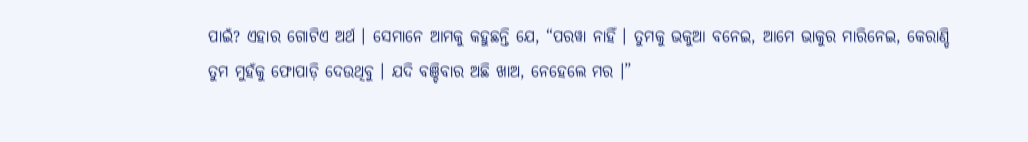ପାଇଁ? ଏହାର ଗୋଟିଏ ଅର୍ଥ । ସେମାନେ ଆମକୁ କହୁଛନ୍ତି ଯେ, “ପରୱା ନାହିଁ । ତୁମକୁ ଭକୁଆ ବନେଇ, ଆମେ ଭାକୁର ମାରିନେଇ, କେରାଣ୍ଡି ତୁମ ମୁହଁକୁ ଫୋପାଡ଼ି ଦେଉଥିବୁ । ଯଦି ବଞ୍ଚିବାର ଅଛି ଖାଅ, ନେହେଲେ ମର ।”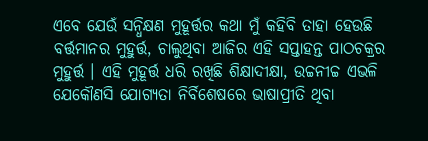ଏବେ ଯେଉଁ ସନ୍ଧିକ୍ଷଣ ମୁହୂର୍ତ୍ତର କଥା ମୁଁ କହିବି ତାହା ହେଉଛି ବର୍ତ୍ତମାନର ମୁହୁର୍ତ୍ତ, ଚାଲୁଥିବା ଆଜିର ଏହି ସପ୍ତାହନ୍ତ ପାଠଚକ୍ରର ମୁହୁର୍ତ୍ତ । ଏହି ମୁହୂର୍ତ୍ତ ଧରି ରଖିଛି ଶିକ୍ଷାଦୀକ୍ଷା, ଉଚ୍ଚନୀଚ୍ଚ ଏଭଳି ଯେକୌଣସି ଯୋଗ୍ୟତା ନିର୍ବିଶେଷରେ ଭାଷାପ୍ରୀତି ଥିବା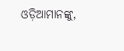ଓଡ଼ିଆମାନଙ୍କୁ,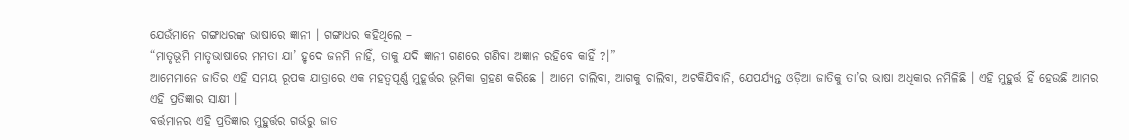ଯେଉଁମାନେ ଗଙ୍ଗାଧରଙ୍କ ଭାଷାରେ ଜ୍ଞାନୀ । ଗଙ୍ଗାଧର କହିଥିଲେ –
“ମାତୃଭୂମି ମାତୃଭାଷାରେ ମମତା ଯା’ ହୃଦେ ଜନମି ନାହିଁ, ତାକୁ ଯଦି ଜ୍ଞାନୀ ଗଣରେ ଗଣିବା ଅଜ୍ଞାନ ରହିବେ କାହିଁ ?।”
ଆମେମାନେ ଜାତିର ଏହି ସମୟ ରୂପକ ଯାତ୍ରାରେ ଏକ ମହତ୍ୱପୂର୍ଣ୍ଣ ମୁହୂର୍ତ୍ତର ଭୂମିକା ଗ୍ରହଣ କରିଛେ । ଆମେ ଚାଲିବା, ଆଗକୁ ଚାଲିବା, ଅଟକିଯିବାନି, ଯେପର୍ଯ୍ୟନ୍ତ ଓଡ଼ିଆ ଜାତିକୁ ତା’ର ଭାଷା ଅଧିକାର ନମିଳିଛି । ଏହି ମୁହୁର୍ତ୍ତ ହିଁ ହେଉଛି ଆମର ଏହି ପ୍ରତିଜ୍ଞାର ସାକ୍ଷୀ ।
ବର୍ତ୍ତମାନର ଏହି ପ୍ରତିଜ୍ଞାର ମୁହୁର୍ତ୍ତର ଗର୍ଭରୁ ଜାତ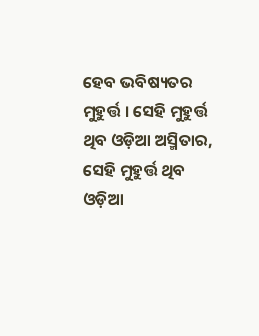ହେବ ଭବିଷ୍ୟତର ମୁହୁର୍ତ୍ତ । ସେହି ମୁହୁର୍ତ୍ତ ଥିବ ଓଡ଼ିଆ ଅସ୍ମିତାର, ସେହି ମୁହୁର୍ତ୍ତ ଥିବ ଓଡ଼ିଆ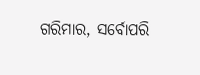ଗରିମାର, ସର୍ବୋପରି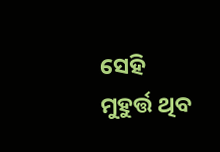ସେହି ମୁହୁର୍ତ୍ତ ଥିବ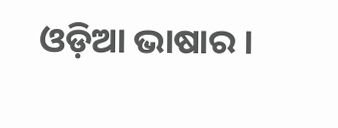ଓଡ଼ିଆ ଭାଷାର ।